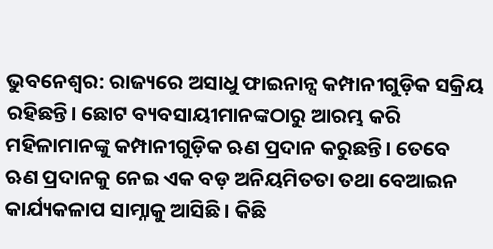ଭୁବନେଶ୍ୱର: ରାଜ୍ୟରେ ଅସାଧୁ ଫାଇନାନ୍ସ କମ୍ପାନୀଗୁଡ଼ିକ ସକ୍ରିୟ ରହିଛନ୍ତି। ଛୋଟ ବ୍ୟବସାୟୀମାନଙ୍କଠାରୁ ଆରମ୍ଭ କରି ମହିଳାମାନଙ୍କୁ କମ୍ପାନୀଗୁଡ଼ିକ ଋଣ ପ୍ରଦାନ କରୁଛନ୍ତି। ତେବେ ଋଣ ପ୍ରଦାନକୁ ନେଇ ଏକ ବଡ଼ ଅନିୟମିତତା ତଥା ବେଆଇନ କାର୍ଯ୍ୟକଳାପ ସାମ୍ନାକୁ ଆସିଛି। କିଛି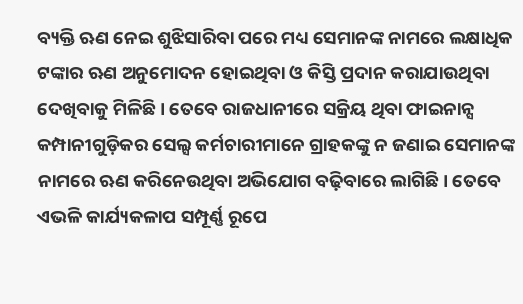ବ୍ୟକ୍ତି ଋଣ ନେଇ ଶୁଝିସାରିବା ପରେ ମଧ୍ୟ ସେମାନଙ୍କ ନାମରେ ଲକ୍ଷାଧିକ ଟଙ୍କାର ଋଣ ଅନୁମୋଦନ ହୋଇଥିବା ଓ କିସ୍ତି ପ୍ରଦାନ କରାଯାଉଥିବା ଦେଖିବାକୁ ମିଳିଛି। ତେବେ ରାଜଧାନୀରେ ସକ୍ରିୟ ଥିବା ଫାଇନାନ୍ସ କମ୍ପାନୀଗୁଡ଼ିକର ସେଲ୍ସ କର୍ମଚାରୀମାନେ ଗ୍ରାହକଙ୍କୁ ନ ଜଣାଇ ସେମାନଙ୍କ ନାମରେ ଋଣ କରିନେଉଥିବା ଅଭିଯୋଗ ବଢ଼ିବାରେ ଲାଗିଛି। ତେବେ ଏଭଳି କାର୍ଯ୍ୟକଳାପ ସମ୍ପୂର୍ଣ୍ଣ ରୂପେ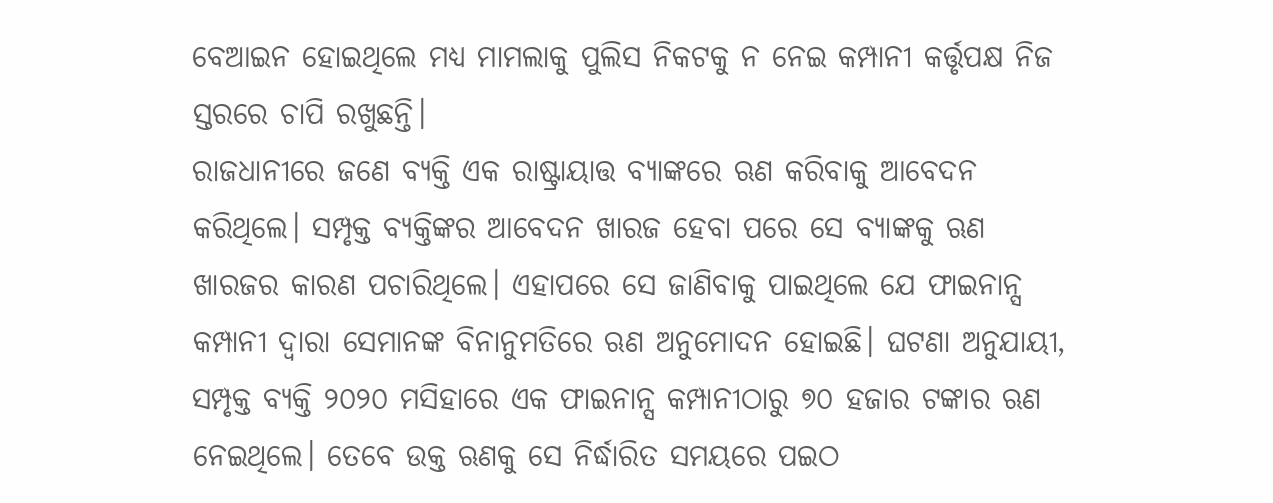ବେଆଇନ ହୋଇଥିଲେ ମଧ୍ୟ ମାମଲାକୁ ପୁଲିସ ନିକଟକୁ ନ ନେଇ କମ୍ପାନୀ କର୍ତ୍ତୃପକ୍ଷ ନିଜ ସ୍ତରରେ ଚାପି ରଖୁଛନ୍ତି।
ରାଜଧାନୀରେ ଜଣେ ବ୍ୟକ୍ତି ଏକ ରାଷ୍ଟ୍ରାୟାତ୍ତ ବ୍ୟାଙ୍କରେ ଋଣ କରିବାକୁ ଆବେଦନ କରିଥିଲେ। ସମ୍ପୃକ୍ତ ବ୍ୟକ୍ତିଙ୍କର ଆବେଦନ ଖାରଜ ହେବା ପରେ ସେ ବ୍ୟାଙ୍କକୁ ଋଣ ଖାରଜର କାରଣ ପଚାରିଥିଲେ। ଏହାପରେ ସେ ଜାଣିବାକୁ ପାଇଥିଲେ ଯେ ଫାଇନାନ୍ସ କମ୍ପାନୀ ଦ୍ୱାରା ସେମାନଙ୍କ ବିନାନୁମତିରେ ଋଣ ଅନୁମୋଦନ ହୋଇଛି। ଘଟଣା ଅନୁଯାୟୀ, ସମ୍ପୃକ୍ତ ବ୍ୟକ୍ତି ୨୦୨୦ ମସିହାରେ ଏକ ଫାଇନାନ୍ସ କମ୍ପାନୀଠାରୁ ୭୦ ହଜାର ଟଙ୍କାର ଋଣ ନେଇଥିଲେ। ତେବେ ଉକ୍ତ ଋଣକୁ ସେ ନିର୍ଦ୍ଧାରିତ ସମୟରେ ପଇଠ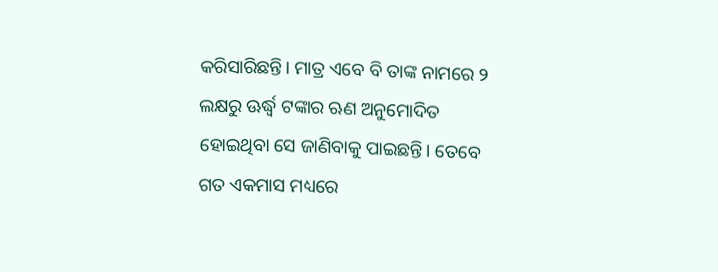କରିସାରିଛନ୍ତି। ମାତ୍ର ଏବେ ବି ତାଙ୍କ ନାମରେ ୨ ଲକ୍ଷରୁ ଊର୍ଦ୍ଧ୍ବ ଟଙ୍କାର ଋଣ ଅନୁମୋଦିତ ହୋଇଥିବା ସେ ଜାଣିବାକୁ ପାଇଛନ୍ତି। ତେବେ ଗତ ଏକମାସ ମଧ୍ୟରେ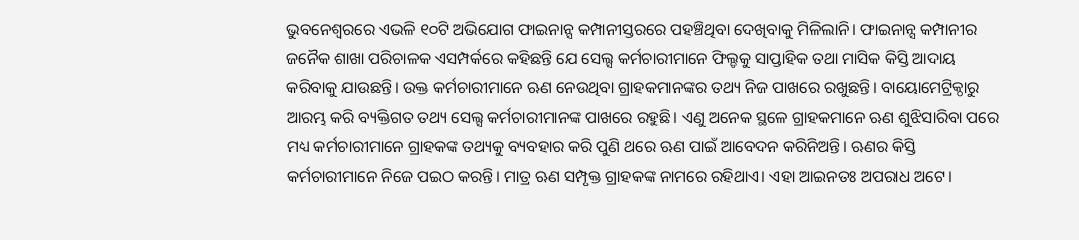ଭୁବନେଶ୍ୱରରେ ଏଭଳି ୧୦ଟି ଅଭିଯୋଗ ଫାଇନାନ୍ସ କମ୍ପାନୀସ୍ତରରେ ପହଞ୍ଚିଥିବା ଦେଖିବାକୁ ମିଳିଲାନି। ଫାଇନାନ୍ସ କମ୍ପାନୀର ଜନୈକ ଶାଖା ପରିଚାଳକ ଏସମ୍ପର୍କରେ କହିଛନ୍ତି ଯେ ସେଲ୍ସ କର୍ମଚାରୀମାନେ ଫିଲ୍ଡକୁ ସାପ୍ତାହିକ ତଥା ମାସିକ କିସ୍ତି ଆଦାୟ କରିବାକୁ ଯାଉଛନ୍ତି। ଉକ୍ତ କର୍ମଚାରୀମାନେ ଋଣ ନେଉଥିବା ଗ୍ରାହକମାନଙ୍କର ତଥ୍ୟ ନିଜ ପାଖରେ ରଖୁଛନ୍ତି। ବାୟୋମେଟ୍ରିକ୍ଠାରୁ ଆରମ୍ଭ କରି ବ୍ୟକ୍ତିଗତ ତଥ୍ୟ ସେଲ୍ସ କର୍ମଚାରୀମାନଙ୍କ ପାଖରେ ରହୁଛି। ଏଣୁ ଅନେକ ସ୍ଥଳେ ଗ୍ରାହକମାନେ ଋଣ ଶୁଝିସାରିବା ପରେ ମଧ୍ୟ କର୍ମଚାରୀମାନେ ଗ୍ରାହକଙ୍କ ତଥ୍ୟକୁ ବ୍ୟବହାର କରି ପୁଣି ଥରେ ଋଣ ପାଇଁ ଆବେଦନ କରିନିଅନ୍ତି। ଋଣର କିସ୍ତି କର୍ମଚାରୀମାନେ ନିଜେ ପଇଠ କରନ୍ତି। ମାତ୍ର ଋଣ ସମ୍ପୃକ୍ତ ଗ୍ରାହକଙ୍କ ନାମରେ ରହିଥାଏ। ଏହା ଆଇନତଃ ଅପରାଧ ଅଟେ।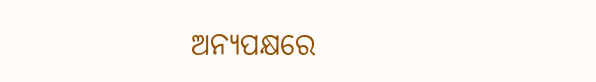ଅନ୍ୟପକ୍ଷରେ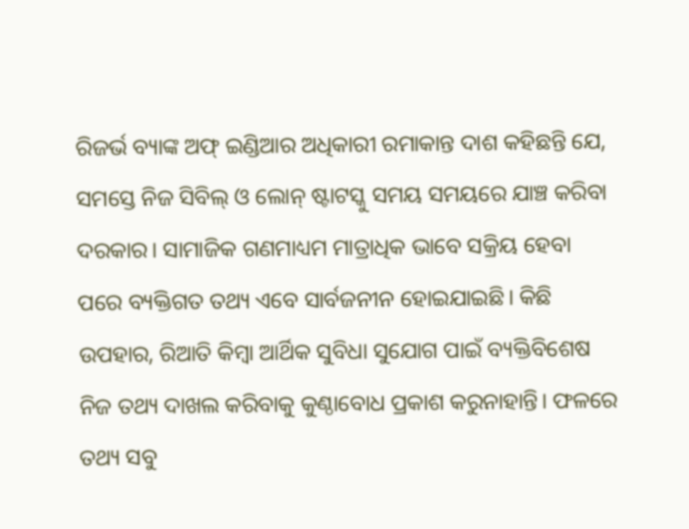ରିଜର୍ଭ ବ୍ୟାଙ୍କ ଅଫ୍ ଇଣ୍ଡିଆର ଅଧିକାରୀ ରମାକାନ୍ତ ଦାଶ କହିଛନ୍ତି ଯେ, ସମସ୍ତେ ନିଜ ସିବିଲ୍ ଓ ଲୋନ୍ ଷ୍ଟାଟସ୍କୁ ସମୟ ସମୟରେ ଯାଞ୍ଚ କରିବା ଦରକାର। ସାମାଜିକ ଗଣମାଧ୍ୟମ ମାତ୍ରାଧିକ ଭାବେ ସକ୍ରିୟ ହେବା ପରେ ବ୍ୟକ୍ତିଗତ ତଥ୍ୟ ଏବେ ସାର୍ବଜନୀନ ହୋଇଯାଇଛି। କିଛି ଉପହାର, ରିଆତି କିମ୍ବା ଆର୍ଥିକ ସୁବିଧା ସୁଯୋଗ ପାଇଁ ବ୍ୟକ୍ତିବିଶେଷ ନିଜ ତଥ୍ୟ ଦାଖଲ କରିବାକୁ କୁଣ୍ଠାବୋଧ ପ୍ରକାଶ କରୁନାହାନ୍ତି। ଫଳରେ ତଥ୍ୟ ସବୁ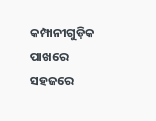କମ୍ପାନୀଗୁଡ଼ିକ ପାଖରେ ସହଜରେ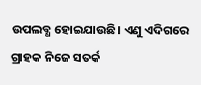ଉପଲବ୍ଧ ହୋଇଯାଉଛି। ଏଣୁ ଏଦିଗରେ ଗ୍ରାହକ ନିଜେ ସତର୍କ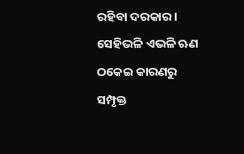ରହିବା ଦରକାର। ସେହିଭଳି ଏଭଳି ଋଣ ଠକେଇ କାରଣରୁ ସମ୍ପୃକ୍ତ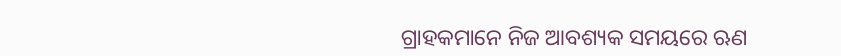ଗ୍ରାହକମାନେ ନିଜ ଆବଶ୍ୟକ ସମୟରେ ଋଣ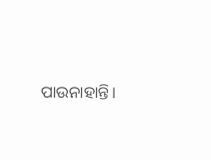ପାଉନାହାନ୍ତି।